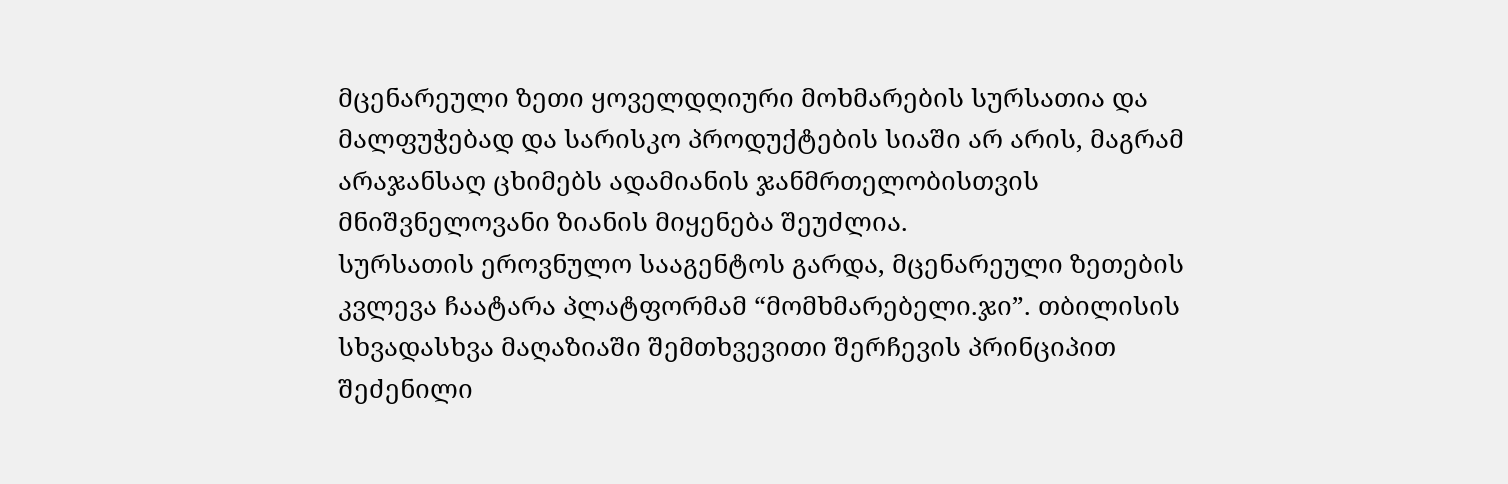მცენარეული ზეთი ყოველდღიური მოხმარების სურსათია და მალფუჭებად და სარისკო პროდუქტების სიაში არ არის, მაგრამ არაჯანსაღ ცხიმებს ადამიანის ჯანმრთელობისთვის მნიშვნელოვანი ზიანის მიყენება შეუძლია.
სურსათის ეროვნულო სააგენტოს გარდა, მცენარეული ზეთების კვლევა ჩაატარა პლატფორმამ “მომხმარებელი.ჯი”. თბილისის სხვადასხვა მაღაზიაში შემთხვევითი შერჩევის პრინციპით შეძენილი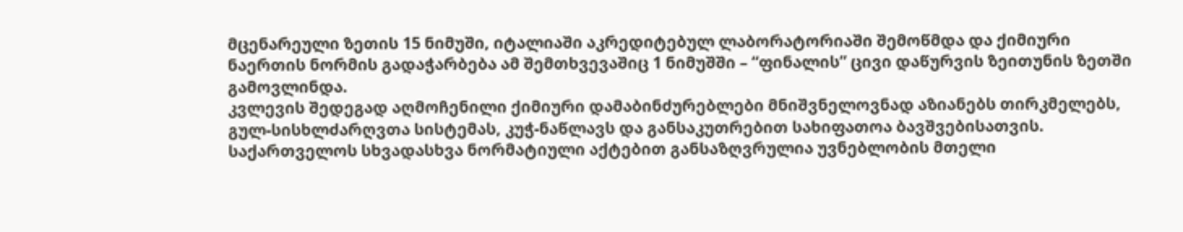მცენარეული ზეთის 15 ნიმუში, იტალიაში აკრედიტებულ ლაბორატორიაში შემოწმდა და ქიმიური ნაერთის ნორმის გადაჭარბება ამ შემთხვევაშიც 1 ნიმუშში – “ფინალის” ცივი დაწურვის ზეითუნის ზეთში გამოვლინდა.
კვლევის შედეგად აღმოჩენილი ქიმიური დამაბინძურებლები მნიშვნელოვნად აზიანებს თირკმელებს, გულ-სისხლძარღვთა სისტემას, კუჭ-ნაწლავს და განსაკუთრებით სახიფათოა ბავშვებისათვის.
საქართველოს სხვადასხვა ნორმატიული აქტებით განსაზღვრულია უვნებლობის მთელი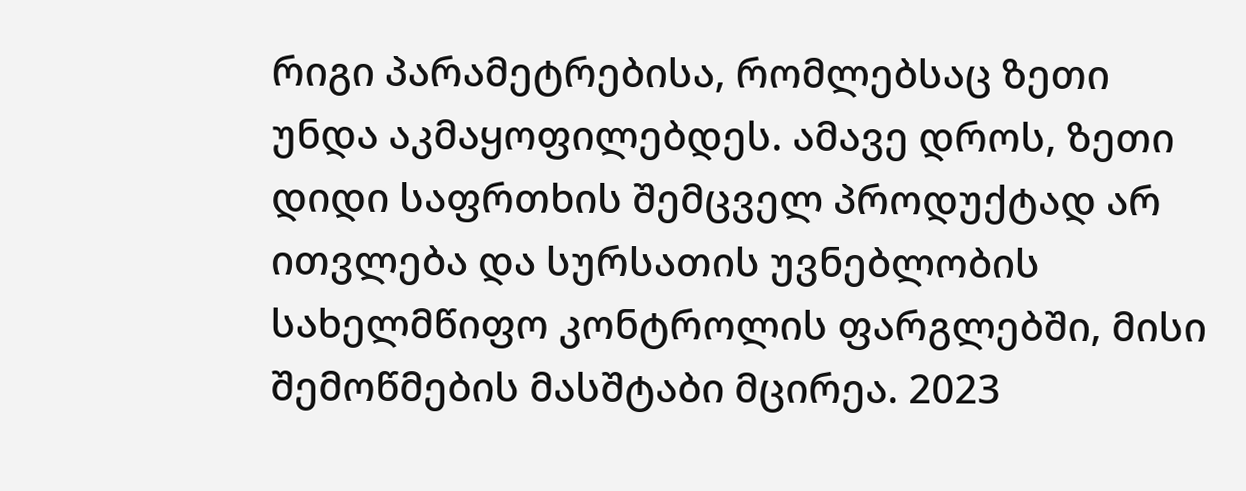რიგი პარამეტრებისა, რომლებსაც ზეთი უნდა აკმაყოფილებდეს. ამავე დროს, ზეთი დიდი საფრთხის შემცველ პროდუქტად არ ითვლება და სურსათის უვნებლობის სახელმწიფო კონტროლის ფარგლებში, მისი შემოწმების მასშტაბი მცირეა. 2023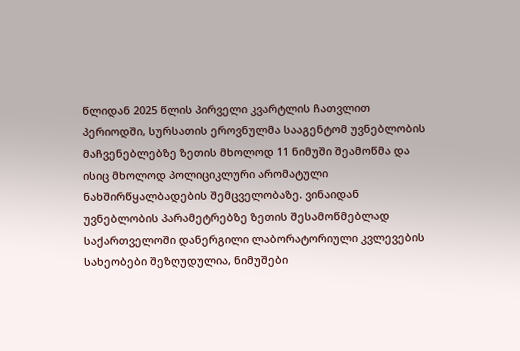წლიდან 2025 წლის პირველი კვარტლის ჩათვლით პერიოდში, სურსათის ეროვნულმა სააგენტომ უვნებლობის მაჩვენებლებზე ზეთის მხოლოდ 11 ნიმუში შეამოწმა და ისიც მხოლოდ პოლიციკლური არომატული ნახშირწყალბადების შემცველობაზე. ვინაიდან უვნებლობის პარამეტრებზე ზეთის შესამოწმებლად საქართველოში დანერგილი ლაბორატორიული კვლევების სახეობები შეზღუდულია, ნიმუშები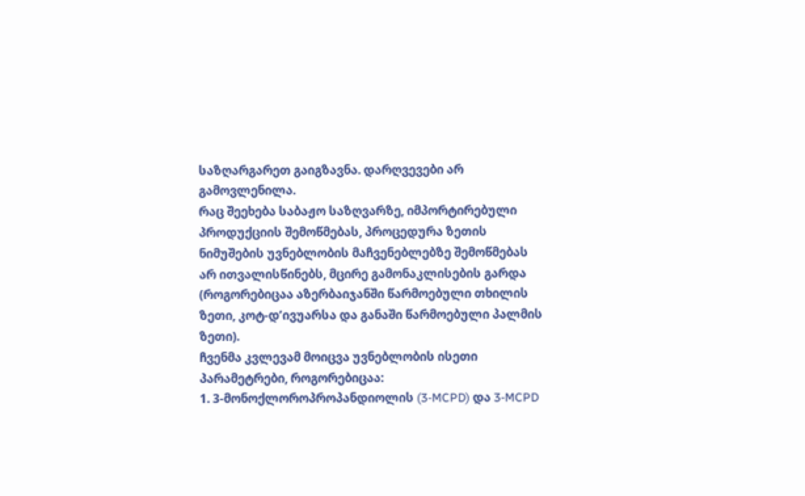საზღარგარეთ გაიგზავნა. დარღვევები არ გამოვლენილა.
რაც შეეხება საბაჟო საზღვარზე, იმპორტირებული პროდუქციის შემოწმებას, პროცედურა ზეთის ნიმუშების უვნებლობის მაჩვენებლებზე შემოწმებას არ ითვალისწინებს, მცირე გამონაკლისების გარდა (როგორებიცაა აზერბაიჯანში წარმოებული თხილის ზეთი, კოტ-დ’ივუარსა და განაში წარმოებული პალმის ზეთი).
ჩვენმა კვლევამ მოიცვა უვნებლობის ისეთი პარამეტრები, როგორებიცაა:
1. 3-მონოქლოროპროპანდიოლის (3-MCPD) და 3-MCPD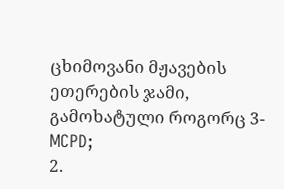ცხიმოვანი მჟავების ეთერების ჯამი, გამოხატული როგორც 3-MCPD;
2.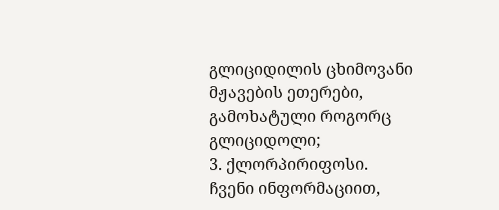გლიციდილის ცხიმოვანი მჟავების ეთერები, გამოხატული როგორც გლიციდოლი;
3. ქლორპირიფოსი.
ჩვენი ინფორმაციით,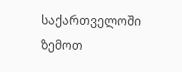საქართველოში ზემოთ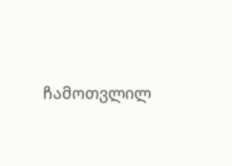ჩამოთვლილ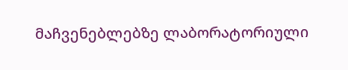მაჩვენებლებზე ლაბორატორიული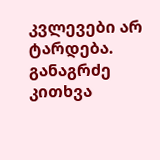კვლევები არ ტარდება. განაგრძე კითხვა